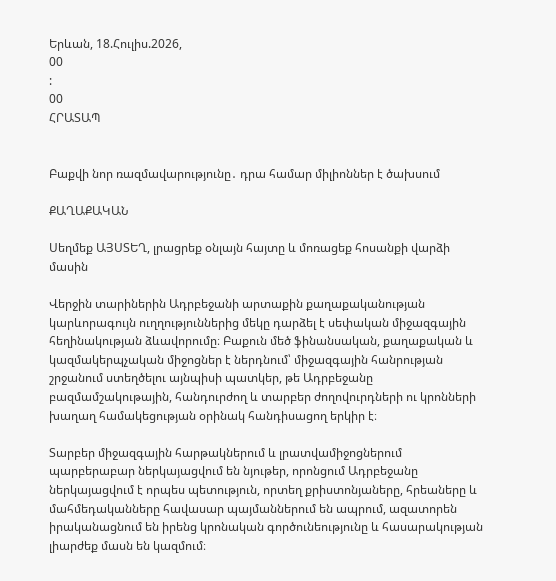Երևան, 18.Հուլիս.2026,
00
:
00
ՀՐԱՏԱՊ


Բաքվի նոր ռազմավարությունը․ դրա համար միլիոններ է ծախսում

ՔԱՂԱՔԱԿԱՆ

Սեղմեք ԱՅՍՏԵՂ, լրացրեք օնլայն հայտը և մոռացեք հոսանքի վարձի մասին

Վերջին տարիներին Ադրբեջանի արտաքին քաղաքականության կարևորագույն ուղղություններից մեկը դարձել է սեփական միջազգային հեղինակության ձևավորումը։ Բաքուն մեծ ֆինանսական, քաղաքական և կազմակերպչական միջոցներ է ներդնում՝ միջազգային հանրության շրջանում ստեղծելու այնպիսի պատկեր, թե Ադրբեջանը բազմամշակութային, հանդուրժող և տարբեր ժողովուրդների ու կրոնների խաղաղ համակեցության օրինակ հանդիսացող երկիր է։

Տարբեր միջազգային հարթակներում և լրատվամիջոցներում պարբերաբար ներկայացվում են նյութեր, որոնցում Ադրբեջանը ներկայացվում է որպես պետություն, որտեղ քրիստոնյաները, հրեաները և մահմեդականները հավասար պայմաններում են ապրում, ազատորեն իրականացնում են իրենց կրոնական գործունեությունը և հասարակության լիարժեք մասն են կազմում։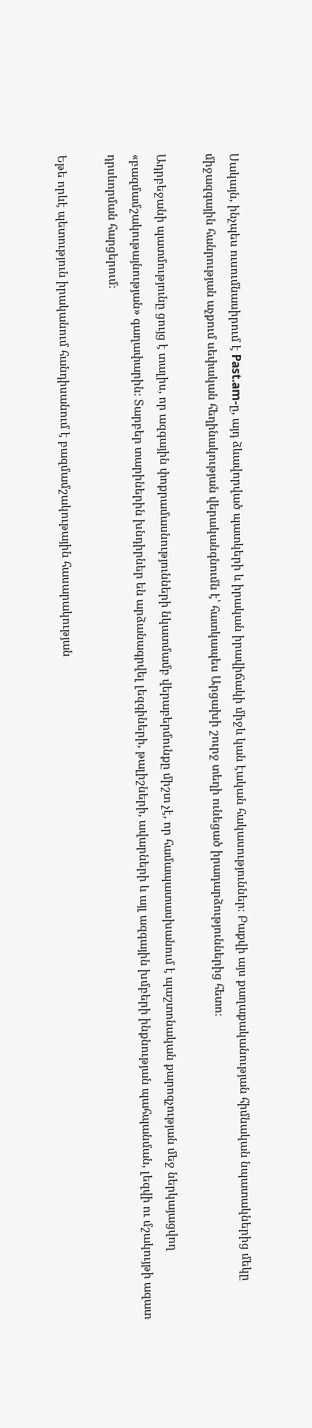Սակայն, ինչպես ուսումնասիրում է Past.am-ը, այդ ձևավորված պատկերի և իրական իրավիճակի միջև կան էական հակասություններ։ Բաքվի այս քաղաքականության հիմնական նպատակներից մեկը միջազգային հանրության աչքում սեփական հեղինակության վերականգնումն է՝ հատկապես Արցախի շուրջ տեղի ունեցած իրադարձություններից հետո։

Ադրբեջանի պատմությունը ցույց է տալիս, որ ազգային փոքրամասնությունների նկատմամբ վերաբերմունքը միշտ չէ, որ համապատասխանում է պաշտոնական քարոզչության մեջ ներկայացվող «բազմամշակութայնության» գաղափարին։ Տարբեր տարիներին խնդիրներ են արձանագրվել լեզգիների, թալիշների, ավարների և այլ ազգային խմբերի ինքնության պահպանման, լեզվի ու մշակույթի ազատ դրսևորման հարցերում։

Եթե որևէ պետություն իրականում հանդիսանում է բազմամշակութային հասարակության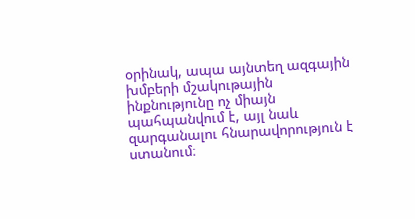օրինակ, ապա այնտեղ ազգային խմբերի մշակութային ինքնությունը ոչ միայն պահպանվում է, այլ նաև զարգանալու հնարավորություն է ստանում։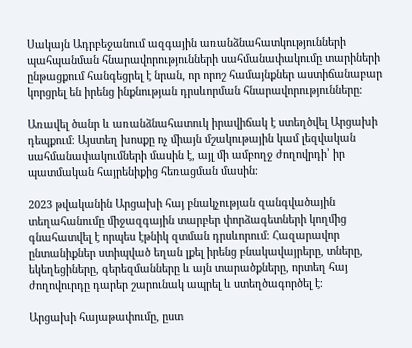Սակայն Ադրբեջանում ազգային առանձնահատկությունների պահպանման հնարավորությունների սահմանափակումը տարիների ընթացքում հանգեցրել է նրան, որ որոշ համայնքներ աստիճանաբար կորցրել են իրենց ինքնության դրսևորման հնարավորությունները։

Առավել ծանր և առանձնահատուկ իրավիճակ է ստեղծվել Արցախի դեպքում։ Այստեղ խոսքը ոչ միայն մշակութային կամ լեզվական սահմանափակումների մասին է, այլ մի ամբողջ ժողովրդի՝ իր պատմական հայրենիքից հեռացման մասին։

2023 թվականին Արցախի հայ բնակչության զանգվածային տեղահանումը միջազգային տարբեր փորձագետների կողմից գնահատվել է որպես էթնիկ զտման դրսևորում։ Հազարավոր ընտանիքներ ստիպված եղան լքել իրենց բնակավայրերը, տները, եկեղեցիները, գերեզմանները և այն տարածքները, որտեղ հայ ժողովուրդը դարեր շարունակ ապրել և ստեղծագործել է։

Արցախի հայաթափումը, ըստ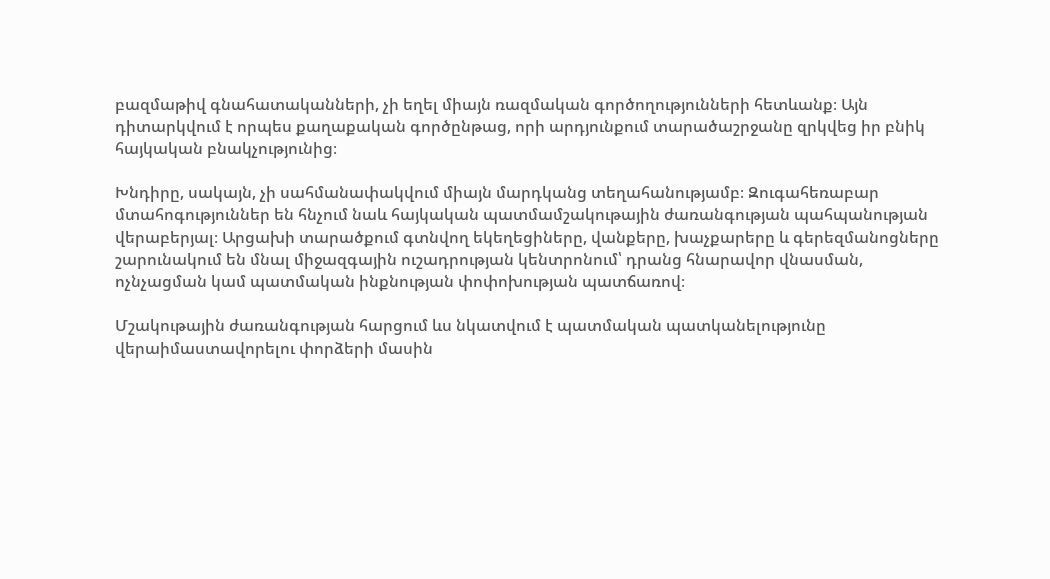բազմաթիվ գնահատականների, չի եղել միայն ռազմական գործողությունների հետևանք։ Այն դիտարկվում է որպես քաղաքական գործընթաց, որի արդյունքում տարածաշրջանը զրկվեց իր բնիկ հայկական բնակչությունից։

Խնդիրը, սակայն, չի սահմանափակվում միայն մարդկանց տեղահանությամբ։ Զուգահեռաբար մտահոգություններ են հնչում նաև հայկական պատմամշակութային ժառանգության պահպանության վերաբերյալ։ Արցախի տարածքում գտնվող եկեղեցիները, վանքերը, խաչքարերը և գերեզմանոցները շարունակում են մնալ միջազգային ուշադրության կենտրոնում՝ դրանց հնարավոր վնասման, ոչնչացման կամ պատմական ինքնության փոփոխության պատճառով։

Մշակութային ժառանգության հարցում ևս նկատվում է պատմական պատկանելությունը վերաիմաստավորելու փորձերի մասին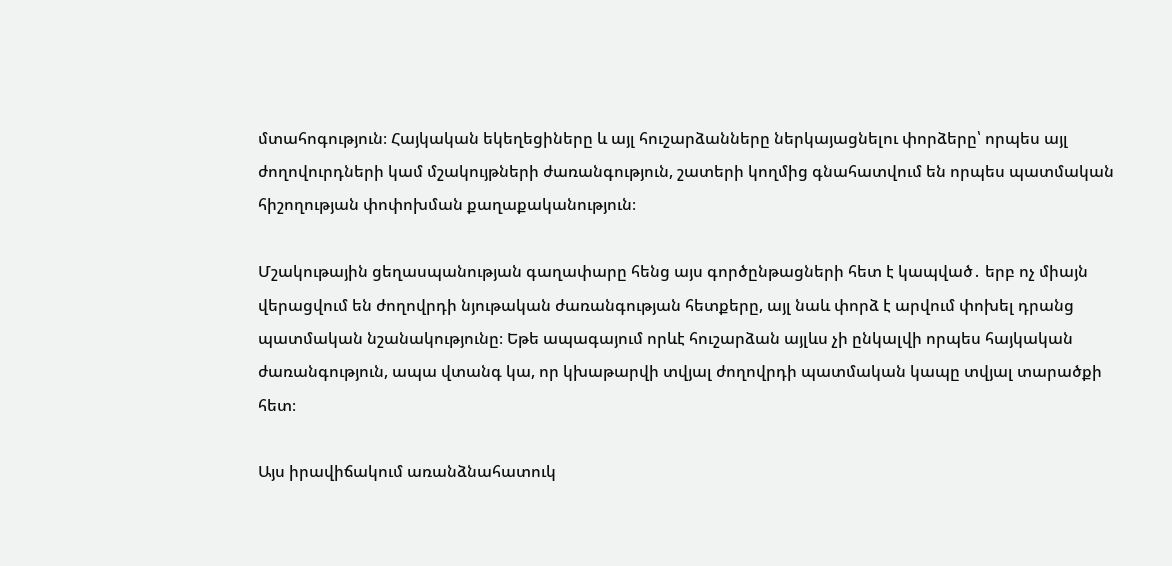մտահոգություն։ Հայկական եկեղեցիները և այլ հուշարձանները ներկայացնելու փորձերը՝ որպես այլ ժողովուրդների կամ մշակույթների ժառանգություն, շատերի կողմից գնահատվում են որպես պատմական հիշողության փոփոխման քաղաքականություն։

Մշակութային ցեղասպանության գաղափարը հենց այս գործընթացների հետ է կապված․ երբ ոչ միայն վերացվում են ժողովրդի նյութական ժառանգության հետքերը, այլ նաև փորձ է արվում փոխել դրանց պատմական նշանակությունը։ Եթե ապագայում որևէ հուշարձան այլևս չի ընկալվի որպես հայկական ժառանգություն, ապա վտանգ կա, որ կխաթարվի տվյալ ժողովրդի պատմական կապը տվյալ տարածքի հետ։

Այս իրավիճակում առանձնահատուկ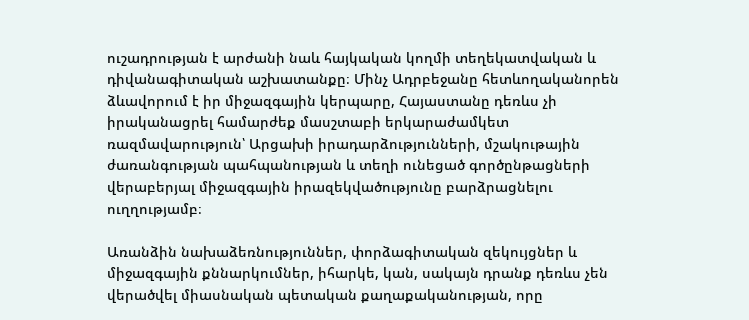ուշադրության է արժանի նաև հայկական կողմի տեղեկատվական և դիվանագիտական աշխատանքը։ Մինչ Ադրբեջանը հետևողականորեն ձևավորում է իր միջազգային կերպարը, Հայաստանը դեռևս չի իրականացրել համարժեք մասշտաբի երկարաժամկետ ռազմավարություն՝ Արցախի իրադարձությունների, մշակութային ժառանգության պահպանության և տեղի ունեցած գործընթացների վերաբերյալ միջազգային իրազեկվածությունը բարձրացնելու ուղղությամբ։

Առանձին նախաձեռնություններ, փորձագիտական զեկույցներ և միջազգային քննարկումներ, իհարկե, կան, սակայն դրանք դեռևս չեն վերածվել միասնական պետական քաղաքականության, որը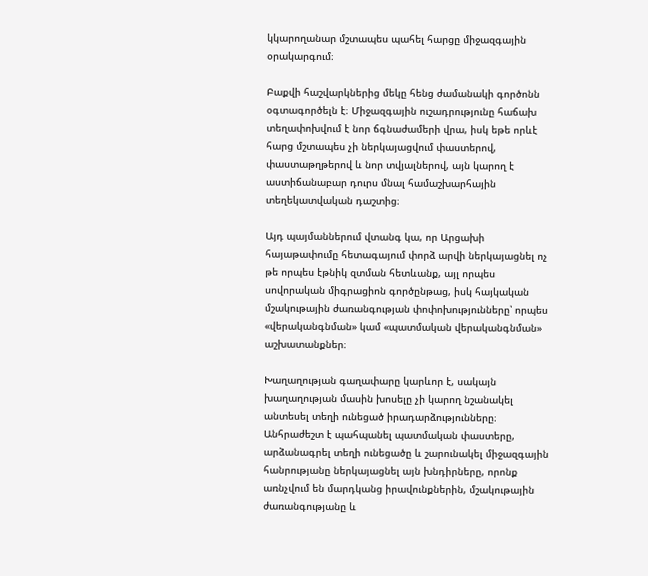կկարողանար մշտապես պահել հարցը միջազգային օրակարգում։

Բաքվի հաշվարկներից մեկը հենց ժամանակի գործոնն օգտագործելն է։ Միջազգային ուշադրությունը հաճախ տեղափոխվում է նոր ճգնաժամերի վրա, իսկ եթե որևէ հարց մշտապես չի ներկայացվում փաստերով, փաստաթղթերով և նոր տվյալներով, այն կարող է աստիճանաբար դուրս մնալ համաշխարհային տեղեկատվական դաշտից։

Այդ պայմաններում վտանգ կա, որ Արցախի հայաթափումը հետագայում փորձ արվի ներկայացնել ոչ թե որպես էթնիկ զտման հետևանք, այլ որպես սովորական միգրացիոն գործընթաց, իսկ հայկական մշակութային ժառանգության փոփոխությունները՝ որպես «վերականգնման» կամ «պատմական վերականգնման» աշխատանքներ։

Խաղաղության գաղափարը կարևոր է, սակայն խաղաղության մասին խոսելը չի կարող նշանակել անտեսել տեղի ունեցած իրադարձությունները։ Անհրաժեշտ է պահպանել պատմական փաստերը, արձանագրել տեղի ունեցածը և շարունակել միջազգային հանրությանը ներկայացնել այն խնդիրները, որոնք առնչվում են մարդկանց իրավունքներին, մշակութային ժառանգությանը և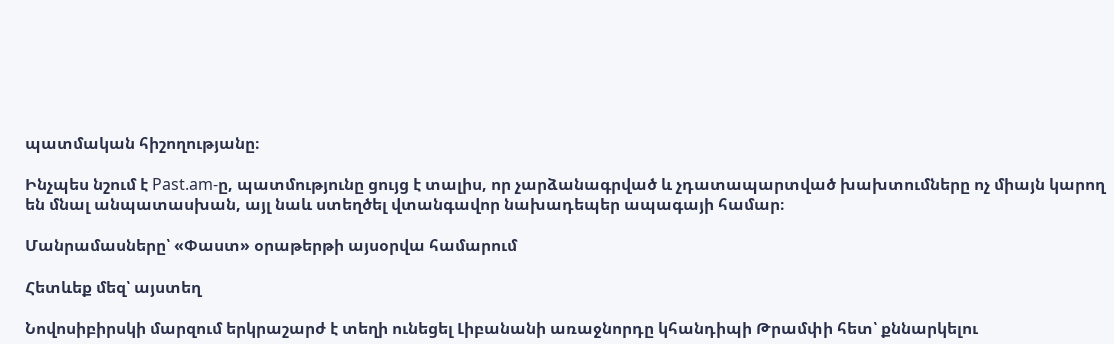պատմական հիշողությանը։

Ինչպես նշում է Past.am-ը, պատմությունը ցույց է տալիս, որ չարձանագրված և չդատապարտված խախտումները ոչ միայն կարող են մնալ անպատասխան, այլ նաև ստեղծել վտանգավոր նախադեպեր ապագայի համար։

Մանրամասները՝ «Փաստ» օրաթերթի այսօրվա համարում

Հետևեք մեզ՝ այստեղ

Նովոսիբիրսկի մարզում երկրաշարժ է տեղի ունեցել Լիբանանի առաջնորդը կհանդիպի Թրամփի հետ՝ քննարկելու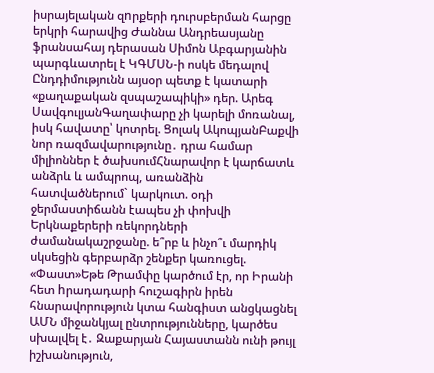իսրայելական զnրքերի դուրսբերման հարցը երկրի հարավից Ժաննա Անդրեասյանը ֆրանսահայ դերասան Սիմոն Աբգարյանին պարգևատրել է ԿԳՄՍՆ-ի ոսկե մեդալով Ընդդիմությունն այսօր պետք է կատարի «քաղաքական զսպաշապիկի» դեր. Արեգ ՍավգուլյանԳաղափարը չի կարելի մոռանալ, իսկ հավատը՝ կոտրել. Ցոլակ ԱկոպյանԲաքվի նոր ռազմավարությունը․ դրա համար միլիոններ է ծախսումՀնարավոր է կարճատև անձրև և ամպրոպ, առանձին հատվածներում` կարկուտ. օդի ջերմաստիճանն էապես չի փոխվի Երկնաքերերի ռեկորդների ժամանակաշրջանը. ե՞րբ և ինչո՞ւ մարդիկ սկսեցին գերբարձր շենքեր կառուցել. «Փաստ»Եթե Թրամփը կարծում էր, որ Իրանի հետ hրադադարի հուշագիրն իրեն հնարավորություն կտա հանգիստ անցկացնել ԱՄՆ միջանկյալ ընտրությունները, կարծես սխալվել է․ Զաքարյան Հայաստանն ունի թույլ իշխանություն,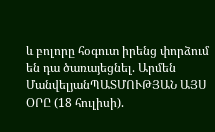և բոլորը հօգուտ իրենց փորձում են դա ծառայեցնել. Արմեն ՄանվելյանՊԱՏՄՈՒԹՅԱՆ ԱՅՍ ՕՐԸ (18 հուլիսի).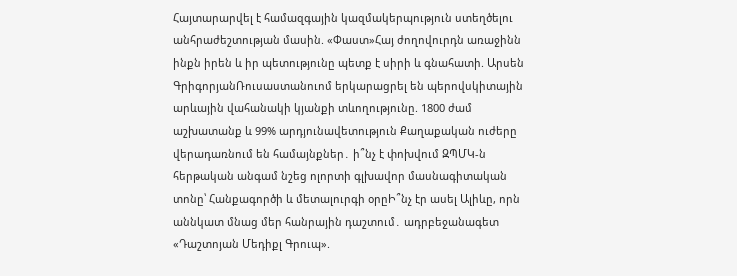Հայտարարվել է համազգային կազմակերպություն ստեղծելու անհրաժեշտության մասին. «Փաստ»Հայ ժողովուրդն առաջինն ինքն իրեն և իր պետությունը պետք է սիրի և գնահատի. Արսեն ԳրիգորյանՌուսաստանուոմ երկարացրել են պերովսկիտային արևային վահանակի կյանքի տևողությունը. 1800 ժամ աշխատանք և 99% արդյունավետություն Քաղաքական ուժերը վերադառնում են համայնքներ․ ի՞նչ է փոխվում ԶՊՄԿ-ն հերթական անգամ նշեց ոլորտի գլխավոր մասնագիտական տոնը՝ Հանքագործի և մետալուրգի օրըԻ՞նչ էր ասել Ալիևը, որն աննկատ մնաց մեր հանրային դաշտում․ ադրբեջանագետ «Դաշտոյան Մեդիքլ Գրուպ».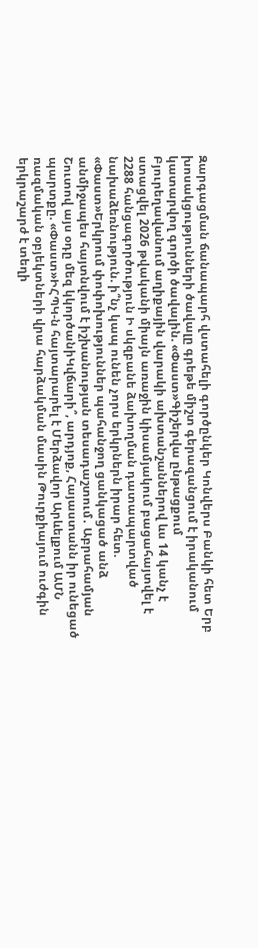Զարգացման ճանապարհ վստահելի գործընկեր Կոնվերս Բանկի հետ Երբ խոսակցությունների ծավալը գրեթե միշտ գերազանցում է իրականում կատարվող գործի ծավալին. «Փաստ»Գիշերվա ընթացքում Բյուրեղավանում աղիքային վարակի ախտանշաններով ևս 14 կանչ է ստացվել 2026 թվականի միայն առաջին կիսամյակում բացահայտվել է 2288 հանցագործություն Ի սկզբանե ձախողման դատապարտված նախաձեռնություն. ի՞նչ կապ ունեն չորս երկրներն իրար հետ. «Փաստ»Երկրում փոփոխություններ պահանջող ցանկացած անձ անմիջապես հայտնվում է իշխանության տեսադաշտում․ Աբրահամյան Շուտով այս օդը մեզ կկործանիԿվճարի՞, արդյոք, Հայաստանն իր ունեցած պարտքը. «Փաստ»ԻՀՊԿ-ն հայտարարել է Մերձավոր Արևելքում ԱՄՆ ռազմական օբյեկտների վրա հարձակման մասին Թուրքիայում ուժգին երկրաշարժ է տեղի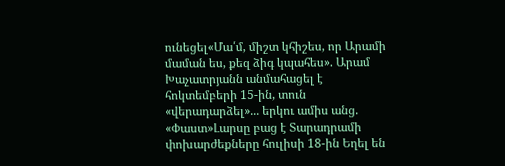ունեցել«Մա՛մ, միշտ կհիշես, որ Արամի մաման ես, քեզ ձիգ կպահես». Արամ Խաչատրյանն անմահացել է հոկտեմբերի 15-ին, տուն «վերադարձել»... երկու ամիս անց. «Փաստ»Լարսը բաց է Տարադրամի փոխարժեքները հուլիսի 18-ին Եղել են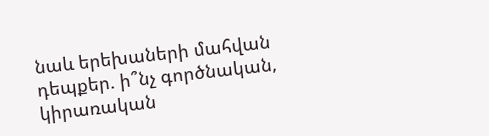նաև երեխաների մահվան դեպքեր. ի՞նչ գործնական, կիրառական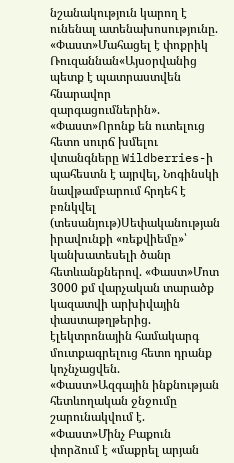նշանակություն կարող է ունենալ ատենախոսությունը. «Փաստ»Մահացել է փոքրիկ Ռուզաննան«Այսօրվանից պետք է պատրաստվեն հնարավոր զարգացումներին». «Փաստ»Որոնք են ուտելուց հետո սուրճ խմելու վտանգները Wildberries-ի պահեստն է այրվել, Նոգինսկի նավթամբարում հրդեհ է բռնկվել (տեսանյութ)Սեփականության իրավունքի «ռեքվիեմը»՝ կանխատեսելի ծանր հետևանքներով. «Փաստ»Մոտ 3000 քմ վարչական տարածք կազատվի արխիվային փաստաթղթերից. էլեկտրոնային համակարգ մուտքագրելուց հետո դրանք կոչնչացվեն. «Փաստ»Ազգային ինքնության հետևողական ջնջումը շարունակվում է. «Փաստ»Մինչ Բաքուն փորձում է «մաքրել արյան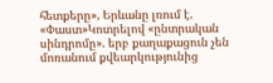հետքերը», Երևանը լռում է. «Փաստ»Կոտրելով «ընտրական սինդրոմը». երբ քաղաքացուն չեն մոռանում քվեարկությունից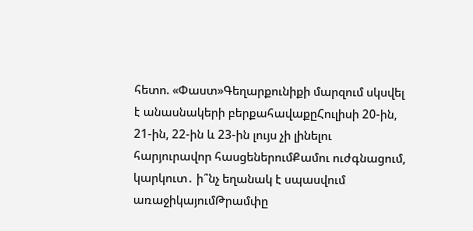հետո. «Փաստ»Գեղարքունիքի մարզում սկսվել է անասնակերի բերքահավաքըՀուլիսի 20-ին, 21-ին, 22-ին և 23-ին լույս չի լինելու հարյուրավոր հասցեներումՔամու ուժգնացում, կարկուտ․ ի՞նչ եղանակ է սպասվում առաջիկայումԹրամփը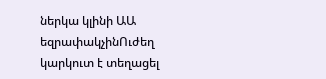ներկա կլինի ԱԱ եզրափակչինՈւժեղ կարկուտ է տեղացել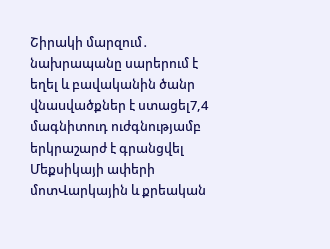Շիրակի մարզում․ նախրապանը սարերում է եղել և բավականին ծանր վնաuվածքներ է ստացել7,4 մագնիտուդ ուժգնությամբ երկրաշարժ է գրանցվել Մեքսիկայի ափերի մոտՎարկային և քրեական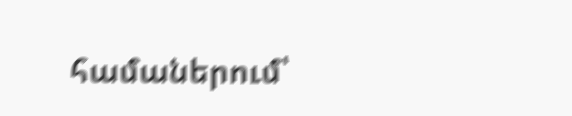համաներում՝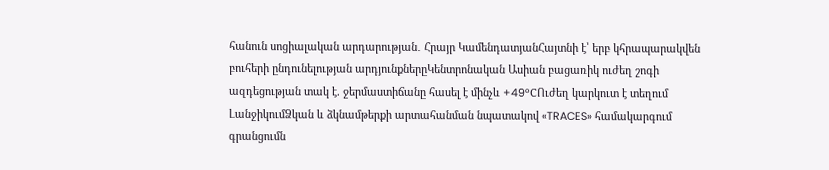հանուն սոցիալական արդարության․ Հրայր ԿամենդատյանՀայտնի է՝ երբ կհրապարակվեն բուհերի ընդունելության արդյունքներըԿենտրոնական Ասիան բացառիկ ուժեղ շոգի ազդեցության տակ է. ջերմաստիճանը հասել է մինչև +49°CՈւժեղ կարկուտ է տեղում ԼանջիկումՁկան և ձկնամթերքի արտահանման նպատակով «TRACES» համակարգում գրանցումն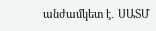անժամկետ է․ ՍԱՏՄ